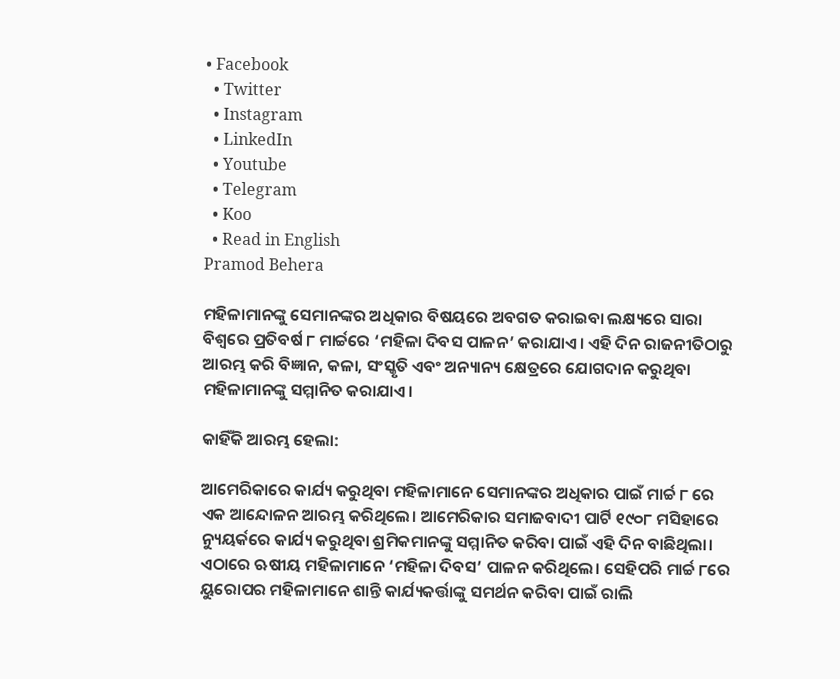• Facebook
  • Twitter
  • Instagram
  • LinkedIn
  • Youtube
  • Telegram
  • Koo
  • Read in English
Pramod Behera

ମହିଳାମାନଙ୍କୁ ସେମାନଙ୍କର ଅଧିକାର ବିଷୟରେ ଅବଗତ କରାଇବା ଲକ୍ଷ୍ୟରେ ସାରା ବିଶ୍ୱରେ ପ୍ରତିବର୍ଷ ୮ ମାର୍ଚ୍ଚରେ ‘ମହିଳା ଦିବସ ପାଳନ’ କରାଯାଏ। ଏହି ଦିନ ରାଜନୀତିଠାରୁ ଆରମ୍ଭ କରି ବିଜ୍ଞାନ, କଳା, ସଂସ୍କୃତି ଏବଂ ଅନ୍ୟାନ୍ୟ କ୍ଷେତ୍ରରେ ଯୋଗଦାନ କରୁଥିବା ମହିଳାମାନଙ୍କୁ ସମ୍ମାନିତ କରାଯାଏ।

କାହିଁକି ଆରମ୍ଭ ହେଲା:

ଆମେରିକାରେ କାର୍ଯ୍ୟ କରୁଥିବା ମହିଳାମାନେ ସେମାନଙ୍କର ଅଧିକାର ପାଇଁ ମାର୍ଚ୍ଚ ୮ ରେ ଏକ ଆନ୍ଦୋଳନ ଆରମ୍ଭ କରିଥିଲେ। ଆମେରିକାର ସମାଜବାଦୀ ପାର୍ଟି ୧୯୦୮ ମସିହାରେ ନ୍ୟୁୟର୍କରେ କାର୍ଯ୍ୟ କରୁଥିବା ଶ୍ରମିକମାନଙ୍କୁ ସମ୍ମାନିତ କରିବା ପାଇଁ ଏହି ଦିନ ବାଛିଥିଲା। ଏଠାରେ ଋଷୀୟ ମହିଳାମାନେ ‘ମହିଳା ଦିବସ’ ପାଳନ କରିଥିଲେ। ସେହିପରି ମାର୍ଚ୍ଚ ୮ରେ ୟୁରୋପର ମହିଳାମାନେ ଶାନ୍ତି କାର୍ଯ୍ୟକର୍ତ୍ତାଙ୍କୁ ସମର୍ଥନ କରିବା ପାଇଁ ରାଲି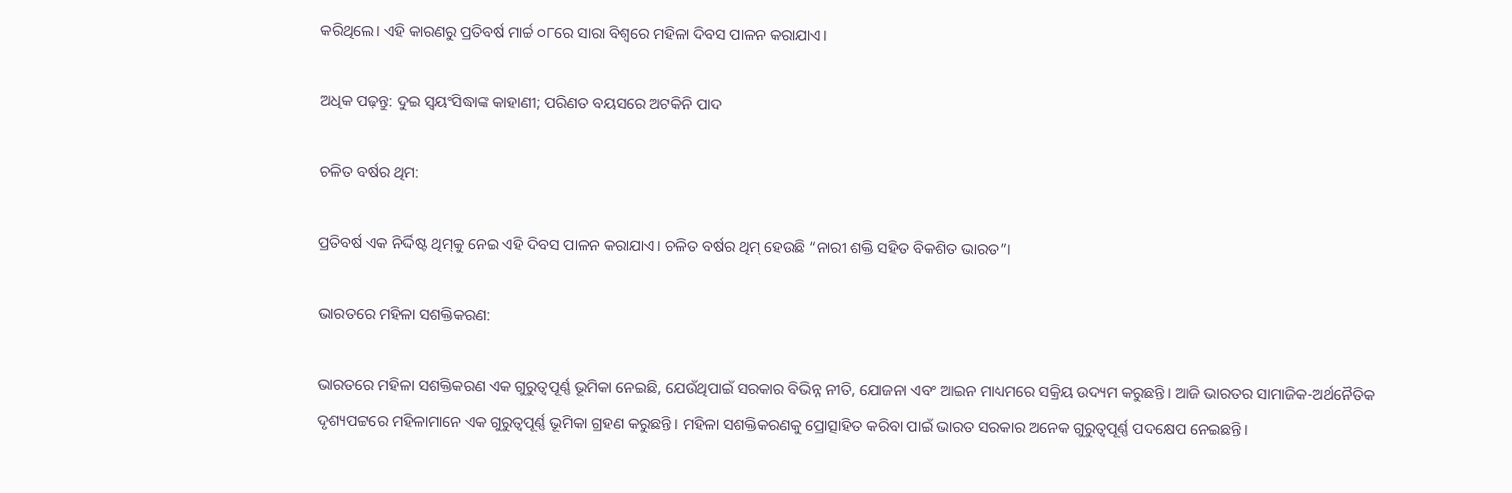କରିଥିଲେ। ଏହି କାରଣରୁ ପ୍ରତିବର୍ଷ ମାର୍ଚ୍ଚ ୦୮ରେ ସାରା ବିଶ୍ୱରେ ମହିଳା ଦିବସ ପାଳନ କରାଯାଏ।

ଅଧିକ ପଢ଼ନ୍ତୁ: ଦୁଇ ସ୍ୱୟଂସିଦ୍ଧାଙ୍କ କାହାଣୀ; ପରିଣତ ବୟସରେ ଅଟକିନି ପାଦ

ଚଳିତ ବର୍ଷର ଥିମ:

ପ୍ରତିବର୍ଷ ଏକ ନିର୍ଦ୍ଦିଷ୍ଟ ଥିମ୍‌କୁ ନେଇ ଏହି ଦିବସ ପାଳନ କରାଯାଏ। ଚଳିତ ବର୍ଷର ଥିମ୍ ହେଉଛି “ନାରୀ ଶକ୍ତି ସହିତ ବିକଶିତ ଭାରତ”।

ଭାରତରେ ମହିଳା ସଶକ୍ତିକରଣ:

ଭାରତରେ ମହିଳା ସଶକ୍ତିକରଣ ଏକ ଗୁରୁତ୍ୱପୂର୍ଣ୍ଣ ଭୂମିକା ନେଇଛି, ଯେଉଁଥିପାଇଁ ସରକାର ବିଭିନ୍ନ ନୀତି, ଯୋଜନା ଏବଂ ଆଇନ ମାଧ୍ୟମରେ ସକ୍ରିୟ ଉଦ୍ୟମ କରୁଛନ୍ତି। ଆଜି ଭାରତର ସାମାଜିକ-ଅର୍ଥନୈତିକ ଦୃଶ୍ୟପଟ୍ଟରେ ମହିଳାମାନେ ଏକ ଗୁରୁତ୍ୱପୂର୍ଣ୍ଣ ଭୂମିକା ଗ୍ରହଣ କରୁଛନ୍ତି। ମହିଳା ସଶକ୍ତିକରଣକୁ ପ୍ରୋତ୍ସାହିତ କରିବା ପାଇଁ ଭାରତ ସରକାର ଅନେକ ଗୁରୁତ୍ୱପୂର୍ଣ୍ଣ ପଦକ୍ଷେପ ନେଇଛନ୍ତି।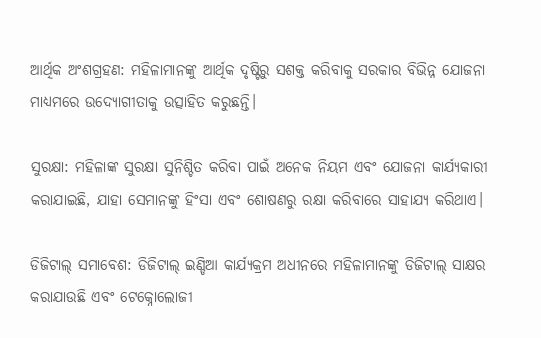ଆର୍ଥିକ ଅଂଶଗ୍ରହଣ: ମହିଳାମାନଙ୍କୁ ଆର୍ଥିକ ଦୃଷ୍ଟିରୁ ସଶକ୍ତ କରିବାକୁ ସରକାର ବିଭିନ୍ନ ଯୋଜନା ମାଧ୍ୟମରେ ଉଦ୍ୟୋଗୀତାକୁ ଉତ୍ସାହିତ କରୁଛନ୍ତି।

ସୁରକ୍ଷା: ମହିଳାଙ୍କ ସୁରକ୍ଷା ସୁନିଶ୍ଚିତ କରିବା ପାଇଁ ଅନେକ ନିୟମ ଏବଂ ଯୋଜନା କାର୍ଯ୍ୟକାରୀ କରାଯାଇଛି, ଯାହା ସେମାନଙ୍କୁ ହିଂସା ଏବଂ ଶୋଷଣରୁ ରକ୍ଷା କରିବାରେ ସାହାଯ୍ୟ କରିଥାଏ।

ଡିଜିଟାଲ୍ ସମାବେଶ: ଡିଜିଟାଲ୍ ଇଣ୍ଡିଆ କାର୍ଯ୍ୟକ୍ରମ ଅଧୀନରେ ମହିଳାମାନଙ୍କୁ ଡିଜିଟାଲ୍ ସାକ୍ଷର କରାଯାଉଛି ଏବଂ ଟେକ୍ନୋଲୋଜୀ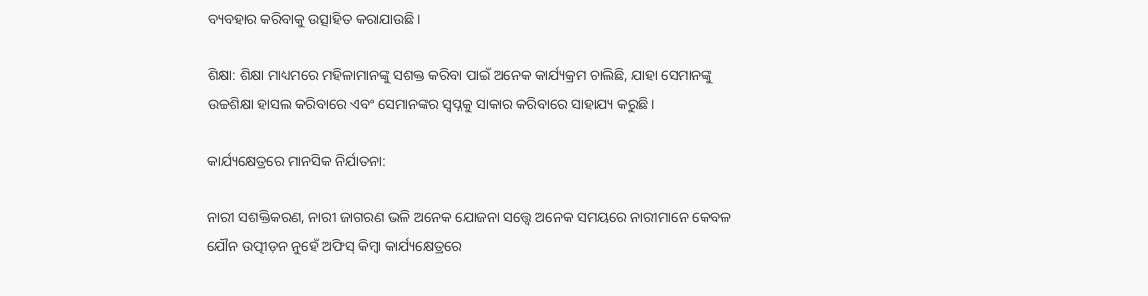ବ୍ୟବହାର କରିବାକୁ ଉତ୍ସାହିତ କରାଯାଉଛି।

ଶିକ୍ଷା: ଶିକ୍ଷା ମାଧ୍ୟମରେ ମହିଳାମାନଙ୍କୁ ସଶକ୍ତ କରିବା ପାଇଁ ଅନେକ କାର୍ଯ୍ୟକ୍ରମ ଚାଲିଛି, ଯାହା ସେମାନଙ୍କୁ ଉଚ୍ଚଶିକ୍ଷା ହାସଲ କରିବାରେ ଏବଂ ସେମାନଙ୍କର ସ୍ୱପ୍ନକୁ ସାକାର କରିବାରେ ସାହାଯ୍ୟ କରୁଛି।

କାର୍ଯ୍ୟକ୍ଷେତ୍ରରେ ମାନସିକ ନିର୍ଯାତନା:

ନାରୀ ସଶକ୍ତିକରଣ, ନାରୀ ଜାଗରଣ ଭଳି ଅନେକ ଯୋଜନା ସତ୍ତ୍ୱେ ଅନେକ ସମୟରେ ନାରୀମାନେ କେବଳ ଯୌନ ଉତ୍ପୀଡ଼ନ ନୁହେଁ ଅଫିସ୍ କିମ୍ବା କାର୍ଯ୍ୟକ୍ଷେତ୍ରରେ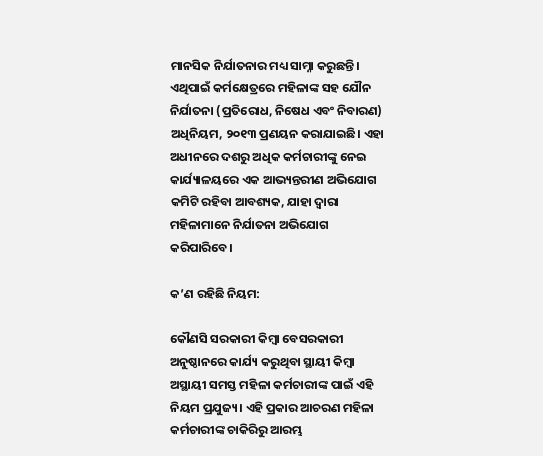ମାନସିକ ନିର୍ଯାତନାର ମଧ୍ୟ ସାମ୍ନା କରୁଛନ୍ତି। ଏଥିପାଇଁ କର୍ମକ୍ଷେତ୍ରରେ ମହିଳାଙ୍କ ସହ ଯୌନ ନିର୍ଯାତନା (ପ୍ରତିରୋଧ, ନିଷେଧ ଏବଂ ନିବାରଣ) ଅଧିନିୟମ, ୨୦୧୩ ପ୍ରଣୟନ କରାଯାଇଛି। ଏହା ଅଧୀନରେ ଦଶରୁ ଅଧିକ କର୍ମଚାରୀଙ୍କୁ ନେଇ କାର୍ଯ୍ୟାଳୟରେ ଏକ ଆଭ୍ୟନ୍ତରୀଣ ଅଭିଯୋଗ କମିଟି ରହିବା ଆବଶ୍ୟକ, ଯାହା ଦ୍ୱାରା ମହିଳାମାନେ ନିର୍ଯାତନା ଅଭିଯୋଗ କରିପାରିବେ।

କ’ଣ ରହିଛି ନିୟମ:

କୌଣସି ସରକାରୀ କିମ୍ବା ବେସରକାରୀ ଅନୁଷ୍ଠାନରେ କାର୍ଯ୍ୟ କରୁଥିବା ସ୍ଥାୟୀ କିମ୍ବା ଅସ୍ଥାୟୀ ସମସ୍ତ ମହିଳା କର୍ମଚାରୀଙ୍କ ପାଇଁ ଏହି ନିୟମ ପ୍ରଯୁଜ୍ୟ। ଏହି ପ୍ରକାର ଆଚରଣ ମହିଳା କର୍ମଚାରୀଙ୍କ ଚାକିରିରୁ ଆରମ୍ଭ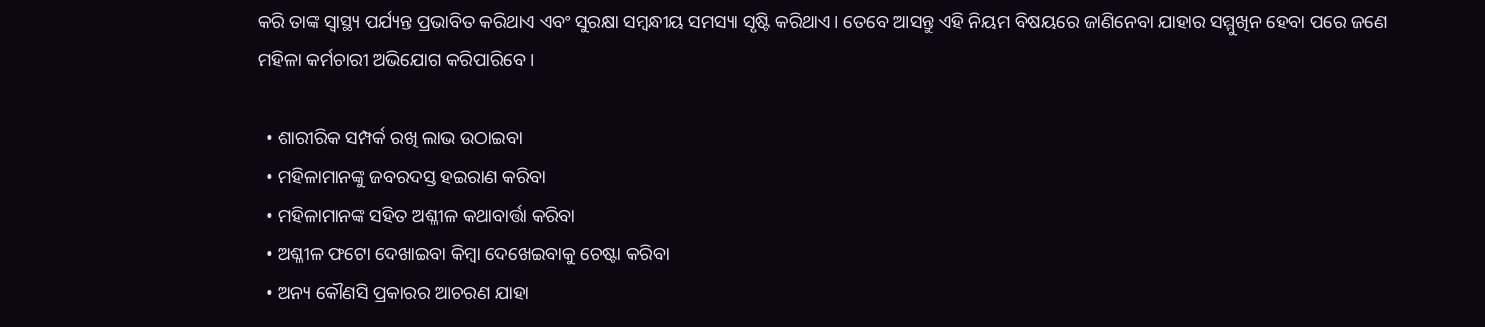କରି ତାଙ୍କ ସ୍ୱାସ୍ଥ୍ୟ ପର୍ଯ୍ୟନ୍ତ ପ୍ରଭାବିତ କରିଥାଏ ଏବଂ ସୁରକ୍ଷା ସମ୍ବନ୍ଧୀୟ ସମସ୍ୟା ସୃଷ୍ଟି କରିଥାଏ। ତେବେ ଆସନ୍ତୁ ଏହି ନିୟମ ବିଷୟରେ ଜାଣିନେବା ଯାହାର ସମ୍ମୁଖିନ ହେବା ପରେ ଜଣେ ମହିଳା କର୍ମଚାରୀ ଅଭିଯୋଗ କରିପାରିବେ।

  • ଶାରୀରିକ ସମ୍ପର୍କ ରଖି ଲାଭ ଉଠାଇବା
  • ମହିଳାମାନଙ୍କୁ ଜବରଦସ୍ତ ହଇରାଣ କରିବା
  • ମହିଳାମାନଙ୍କ ସହିତ ଅଶ୍ଳୀଳ କଥାବାର୍ତ୍ତା କରିବା
  • ଅଶ୍ଳୀଳ ଫଟୋ ଦେଖାଇବା କିମ୍ବା ଦେଖେଇବାକୁ ଚେଷ୍ଟା କରିବା
  • ଅନ୍ୟ କୌଣସି ପ୍ରକାରର ଆଚରଣ ଯାହା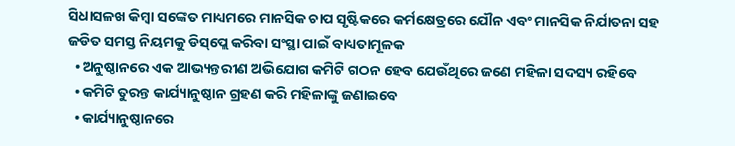ସିଧାସଳଖ କିମ୍ବା ସଙ୍କେତ ମାଧ୍ୟମରେ ମାନସିକ ଚାପ ସୃଷ୍ଟିକରେ କର୍ମକ୍ଷେତ୍ରରେ ଯୌନ ଏବଂ ମାନସିକ ନିର୍ଯାତନା ସହ ଜଡିତ ସମସ୍ତ ନିୟମକୁ ଡିସ୍‌ପ୍ଲେ କରିବା ସଂସ୍ଥା ପାଇଁ ବାଧ୍ୟତାମୂଳକ
  • ଅନୁଷ୍ଠାନରେ ଏକ ଆଭ୍ୟନ୍ତରୀଣ ଅଭିଯୋଗ କମିଟି ଗଠନ ହେବ ଯେଉଁଥିରେ ଜଣେ ମହିଳା ସଦସ୍ୟ ରହିବେ
  • କମିଟି ତୁରନ୍ତ କାର୍ଯ୍ୟାନୁଷ୍ଠାନ ଗ୍ରହଣ କରି ମହିଳାଙ୍କୁ ଜଣାଇବେ
  • କାର୍ଯ୍ୟାନୁଷ୍ଠାନରେ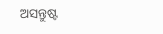ଅସନ୍ତୁଷ୍ଟ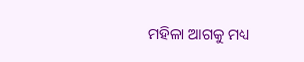ମହିଳା ଆଗକୁ ମଧ୍ୟ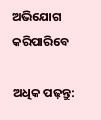ଅଭିଯୋଗ କରିପାରିବେ

ଅଧିକ ପଢ଼ନ୍ତୁ: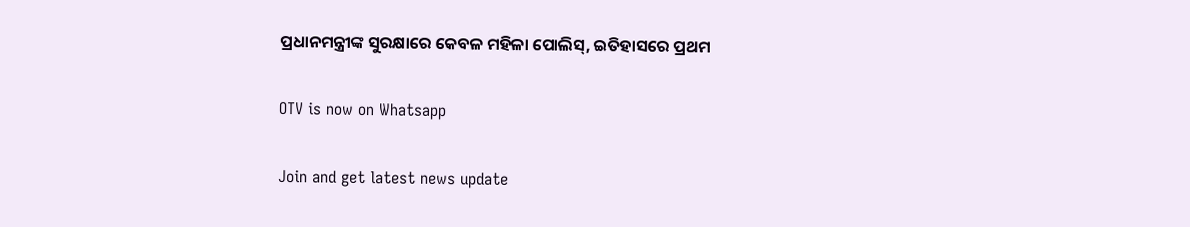ପ୍ରଧାନମନ୍ତ୍ରୀଙ୍କ ସୁରକ୍ଷାରେ କେବଳ ମହିଳା ପୋଲିସ୍, ଇତିହାସରେ ପ୍ରଥମ

OTV is now on Whatsapp

Join and get latest news update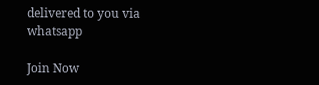delivered to you via whatsapp

Join Now